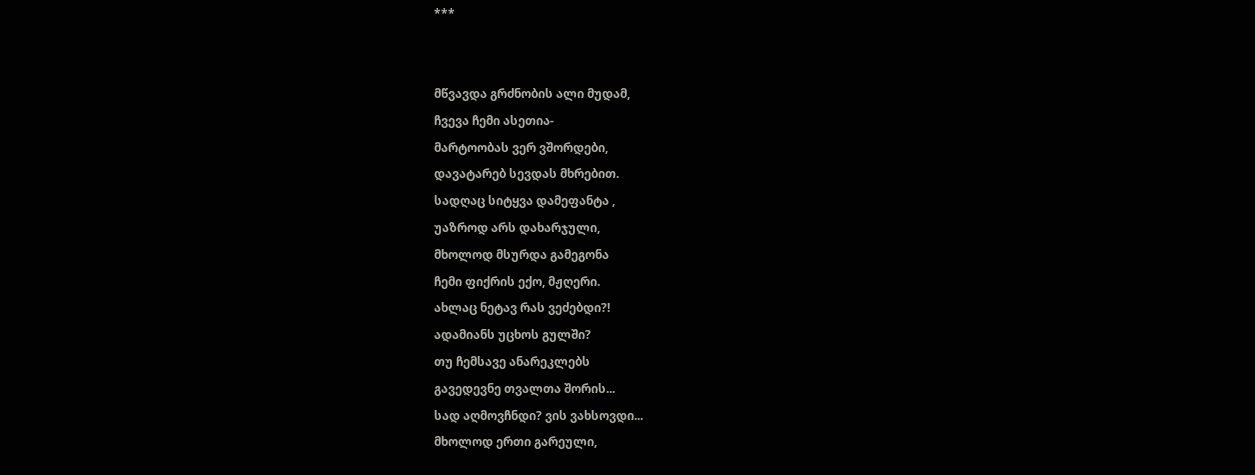***


მწვავდა გრძნობის ალი მუდამ,
ჩვევა ჩემი ასეთია-
მარტოობას ვერ ვშორდები,
დავატარებ სევდას მხრებით.
სადღაც სიტყვა დამეფანტა ,
უაზროდ არს დახარჯული,
მხოლოდ მსურდა გამეგონა
ჩემი ფიქრის ექო, მჟღერი.
ახლაც ნეტავ რას ვეძებდი?!
ადამიანს უცხოს გულში?
თუ ჩემსავე ანარეკლებს
გავედევნე თვალთა შორის...
სად აღმოვჩნდი? ვის ვახსოვდი...
მხოლოდ ერთი გარეული,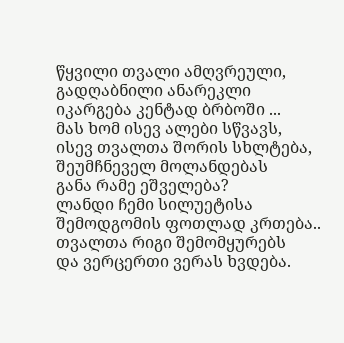წყვილი თვალი ამღვრეული,
გადღაბნილი ანარეკლი
იკარგება კენტად ბრბოში ...
მას ხომ ისევ ალები სწვავს,
ისევ თვალთა შორის სხლტება,
შეუმჩნეველ მოლანდებას
განა რამე ეშველება?
ლანდი ჩემი სილუეტისა
შემოდგომის ფოთლად კრთება..
თვალთა რიგი შემომყურებს
და ვერცერთი ვერას ხვდება.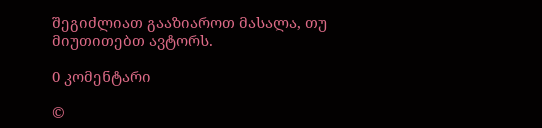შეგიძლიათ გააზიაროთ მასალა, თუ მიუთითებთ ავტორს.

0 კომენტარი

©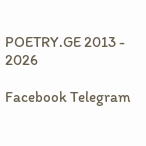POETRY.GE 2013 - 2026

Facebook Telegram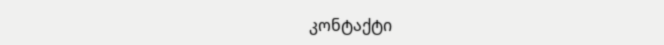კონტაქტი